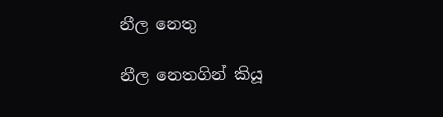නීල නෙතු

නීල නෙතගින් කියූ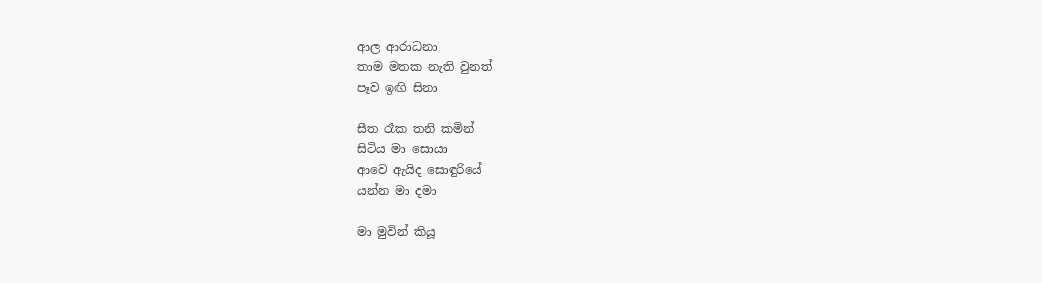ආල ආරාධනා
තාම මතක නැති වුනත්
පෑව ඉඟි සිනා

සීත රෑක තනි කමින්
සිටිය මා සොයා
ආවෙ ඇයිද සොඳුරියේ
යන්න මා දමා

මා මුවින් කියූ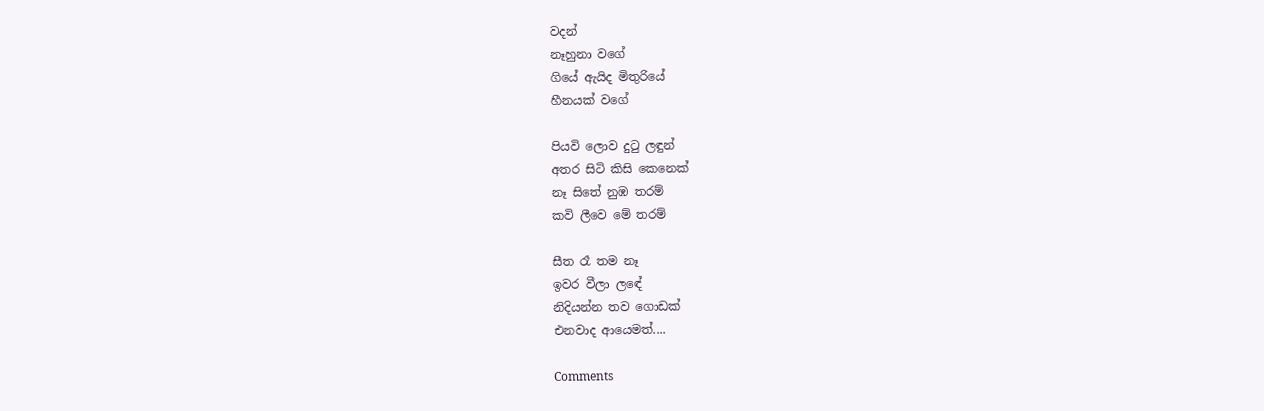වදන්
නෑහුනා වගේ
ගියේ ඇයිද මිතුරියේ
හීනයක් වගේ

පියවි ලොව දු‍ටු ලඳුන්
අතර සිටි කිසි කෙනෙක්
නෑ සිතේ නුඹ තරම්
කවි ලීවෙ මේ තරම්

සීත රෑ තම නෑ
ඉවර වීලා ලඳේ
නිදියන්න තව ගොඩක්
එනවාද ආයෙමත්....

Comments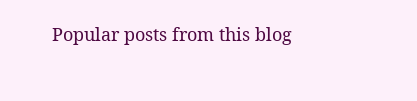Popular posts from this blog